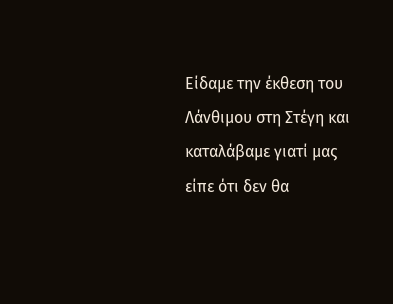Είδαμε την έκθεση του Λάνθιμου στη Στέγη και καταλάβαμε γιατί μας είπε ότι δεν θα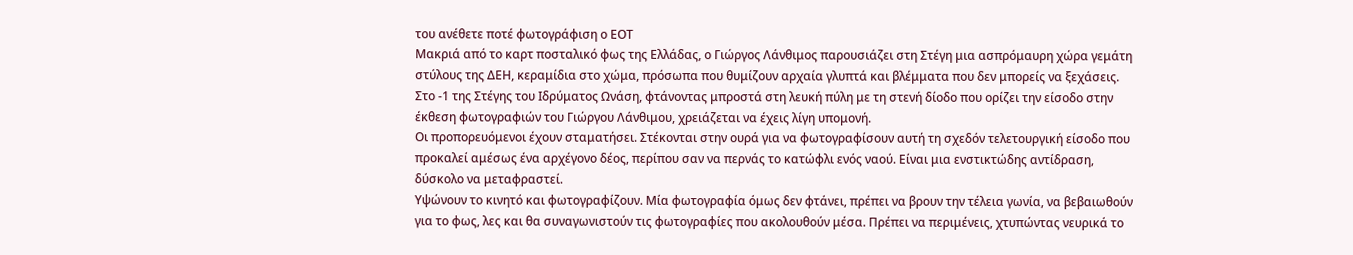του ανέθετε ποτέ φωτογράφιση ο ΕΟΤ
Μακριά από το καρτ ποσταλικό φως της Ελλάδας, ο Γιώργος Λάνθιμος παρουσιάζει στη Στέγη μια ασπρόμαυρη χώρα γεμάτη στύλους της ΔΕΗ, κεραμίδια στο χώμα, πρόσωπα που θυμίζουν αρχαία γλυπτά και βλέμματα που δεν μπορείς να ξεχάσεις.
Στο -1 της Στέγης του Ιδρύματος Ωνάση, φτάνοντας μπροστά στη λευκή πύλη με τη στενή δίοδο που ορίζει την είσοδο στην έκθεση φωτογραφιών του Γιώργου Λάνθιμου, χρειάζεται να έχεις λίγη υπομονή.
Οι προπορευόμενοι έχουν σταματήσει. Στέκονται στην ουρά για να φωτογραφίσουν αυτή τη σχεδόν τελετουργική είσοδο που προκαλεί αμέσως ένα αρχέγονο δέος, περίπου σαν να περνάς το κατώφλι ενός ναού. Είναι μια ενστικτώδης αντίδραση, δύσκολο να μεταφραστεί.
Υψώνουν το κινητό και φωτογραφίζουν. Μία φωτογραφία όμως δεν φτάνει, πρέπει να βρουν την τέλεια γωνία, να βεβαιωθούν για το φως, λες και θα συναγωνιστούν τις φωτογραφίες που ακολουθούν μέσα. Πρέπει να περιμένεις, χτυπώντας νευρικά το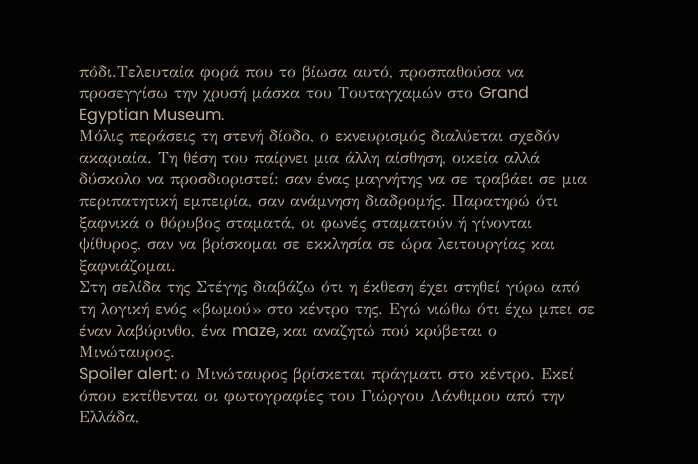πόδι.Τελευταία φορά που το βίωσα αυτό, προσπαθούσα να προσεγγίσω την χρυσή μάσκα του Τουταγχαμών στο Grand Egyptian Museum.
Μόλις περάσεις τη στενή δίοδο, ο εκνευρισμός διαλύεται σχεδόν ακαριαία. Τη θέση του παίρνει μια άλλη αίσθηση, οικεία αλλά δύσκολο να προσδιοριστεί: σαν ένας μαγνήτης να σε τραβάει σε μια περιπατητική εμπειρία, σαν ανάμνηση διαδρομής. Παρατηρώ ότι ξαφνικά ο θόρυβος σταματά, οι φωνές σταματούν ή γίνονται ψίθυρος, σαν να βρίσκομαι σε εκκλησία σε ώρα λειτουργίας και ξαφνιάζομαι.
Στη σελίδα της Στέγης διαβάζω ότι η έκθεση έχει στηθεί γύρω από τη λογική ενός «βωμού» στο κέντρο της. Εγώ νιώθω ότι έχω μπει σε έναν λαβύρινθο, ένα maze, και αναζητώ πού κρύβεται ο Μινώταυρος.
Spoiler alert: ο Μινώταυρος βρίσκεται πράγματι στο κέντρο. Εκεί όπου εκτίθενται οι φωτογραφίες του Γιώργου Λάνθιμου από την Ελλάδα,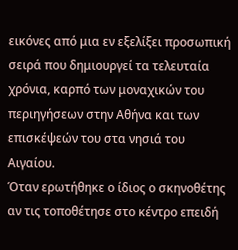εικόνες από μια εν εξελίξει προσωπική σειρά που δημιουργεί τα τελευταία χρόνια, καρπό των μοναχικών του περιηγήσεων στην Αθήνα και των επισκέψεών του στα νησιά του Αιγαίου.
Όταν ερωτήθηκε ο ίδιος ο σκηνοθέτης αν τις τοποθέτησε στο κέντρο επειδή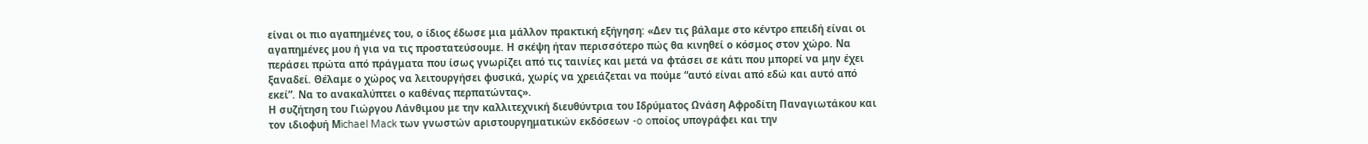είναι οι πιο αγαπημένες του, ο ίδιος έδωσε μια μάλλον πρακτική εξήγηση: «Δεν τις βάλαμε στο κέντρο επειδή είναι οι αγαπημένες μου ή για να τις προστατεύσουμε. Η σκέψη ήταν περισσότερο πώς θα κινηθεί ο κόσμος στον χώρο. Να περάσει πρώτα από πράγματα που ίσως γνωρίζει από τις ταινίες και μετά να φτάσει σε κάτι που μπορεί να μην έχει ξαναδεί. Θέλαμε ο χώρος να λειτουργήσει φυσικά, χωρίς να χρειάζεται να πούμε “αυτό είναι από εδώ και αυτό από εκεί”. Να το ανακαλύπτει ο καθένας περπατώντας».
Η συζήτηση του Γιώργου Λάνθιμου με την καλλιτεχνική διευθύντρια του Ιδρύματος Ωνάση Αφροδίτη Παναγιωτάκου και τον ιδιοφυή Μichael Mack των γνωστών αριστουργηματικών εκδόσεων -o oποίος υπογράφει και την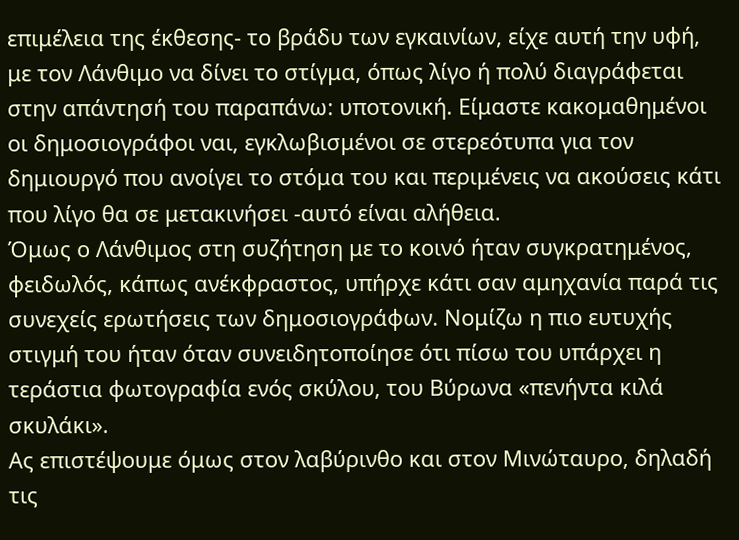επιμέλεια της έκθεσης- τo βράδυ των εγκαινίων, είχε αυτή την υφή, με τον Λάνθιμο να δίνει το στίγμα, όπως λίγο ή πολύ διαγράφεται στην απάντησή του παραπάνω: υποτονική. Είμαστε κακομαθημένοι οι δημοσιογράφοι ναι, εγκλωβισμένοι σε στερεότυπα για τον δημιουργό που ανοίγει το στόμα του και περιμένεις να ακούσεις κάτι που λίγο θα σε μετακινήσει -αυτό είναι αλήθεια.
Όμως ο Λάνθιμος στη συζήτηση με το κοινό ήταν συγκρατημένος, φειδωλός, κάπως ανέκφραστος, υπήρχε κάτι σαν αμηχανία παρά τις συνεχείς ερωτήσεις των δημοσιογράφων. Νομίζω η πιο ευτυχής στιγμή του ήταν όταν συνειδητοποίησε ότι πίσω του υπάρχει η τεράστια φωτογραφία ενός σκύλου, του Βύρωνα «πενήντα κιλά σκυλάκι».
Ας επιστέψουμε όμως στον λαβύρινθο και στον Μινώταυρο, δηλαδή τις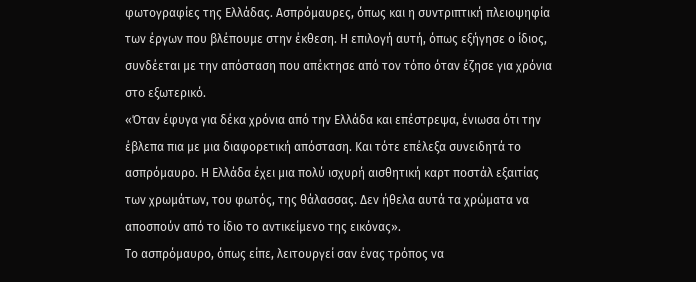φωτογραφίες της Ελλάδας. Ασπρόμαυρες, όπως και η συντριπτική πλειοψηφία των έργων που βλέπουμε στην έκθεση. Η επιλογή αυτή, όπως εξήγησε ο ίδιος, συνδέεται με την απόσταση που απέκτησε από τον τόπο όταν έζησε για χρόνια στο εξωτερικό.
«Όταν έφυγα για δέκα χρόνια από την Ελλάδα και επέστρεψα, ένιωσα ότι την έβλεπα πια με μια διαφορετική απόσταση. Και τότε επέλεξα συνειδητά το ασπρόμαυρο. Η Ελλάδα έχει μια πολύ ισχυρή αισθητική καρτ ποστάλ εξαιτίας των χρωμάτων, του φωτός, της θάλασσας. Δεν ήθελα αυτά τα χρώματα να αποσπούν από το ίδιο το αντικείμενο της εικόνας».
Το ασπρόμαυρο, όπως είπε, λειτουργεί σαν ένας τρόπος να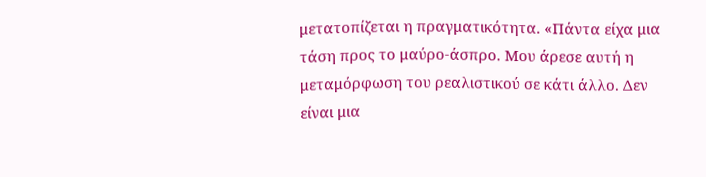μετατοπίζεται η πραγματικότητα. «Πάντα είχα μια τάση προς το μαύρο-άσπρο. Μου άρεσε αυτή η μεταμόρφωση του ρεαλιστικού σε κάτι άλλο. Δεν είναι μια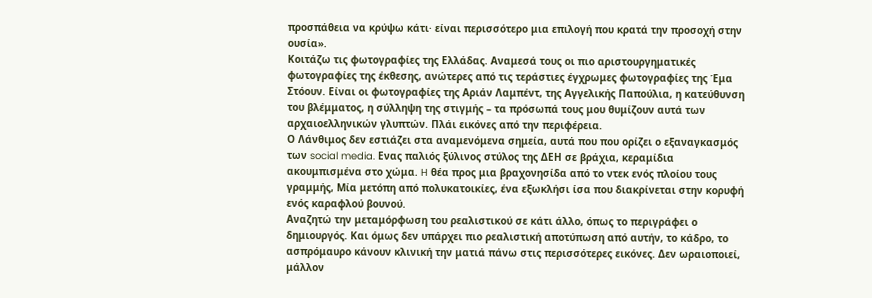προσπάθεια να κρύψω κάτι· είναι περισσότερο μια επιλογή που κρατά την προσοχή στην ουσία».
Κοιτάζω τις φωτογραφίες της Ελλάδας. Αναμεσά τους οι πιο αριστουργηματικές φωτογραφίες της έκθεσης, ανώτερες από τις τεράστιες έγχρωμες φωτογραφίες της Έμα Στόουν. Είναι οι φωτογραφίες της Αριάν Λαμπέντ, της Αγγελικής Παπούλια, η κατεύθυνση του βλέμματος, η σύλληψη της στιγμής – τα πρόσωπά τους μου θυμίζουν αυτά των αρχαιοελληνικών γλυπτών. Πλάι εικόνες από την περιφέρεια.
Ο Λάνθιμος δεν εστιάζει στα αναμενόμενα σημεία, αυτά που που ορίζει ο εξαναγκασμός των social media. Ενας παλιός ξύλινος στύλος της ΔΕΗ σε βράχια, κεραμίδια ακουμπισμένα στο χώμα. H θέα προς μια βραχονησίδα από το ντεκ ενός πλοίου τους γραμμής, Μία μετόπη από πολυκατοικίες, ένα εξωκλήσι ίσα που διακρίνεται στην κορυφή ενός καραφλού βουνού.
Αναζητώ την μεταμόρφωση του ρεαλιστικού σε κάτι άλλο, όπως το περιγράφει ο δημιουργός. Και όμως δεν υπάρχει πιο ρεαλιστική αποτύπωση από αυτήν, το κάδρο, το ασπρόμαυρο κάνουν κλινική την ματιά πάνω στις περισσότερες εικόνες. Δεν ωραιοποιεί, μάλλον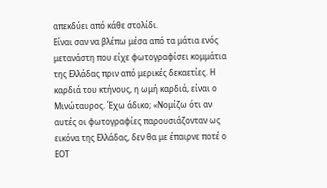απεκδύει από κάθε στολίδι.
Είναι σαν να βλέπω μέσα από τα μάτια ενός μετανάστη που είχε φωτογραφίσει κομμάτια της Ελλάδας πριν από μερικές δεκαετίες. Η καρδιά του κτήνους, η ωμή καρδιά, είναι ο Μινώταυρος. Έχω άδικο; «Νομίζω ότι αν αυτές οι φωτογραφίες παρουσιάζονταν ως εικόνα της Ελλάδας, δεν θα με έπαιρνε ποτέ ο ΕΟΤ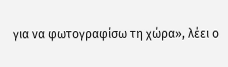για να φωτογραφίσω τη χώρα», λέει ο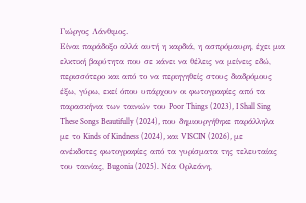Γιώργος Λάνθιμος.
Είναι παράδοξο αλλά αυτή η καρδιά, η ασπρόμαυρη, έχει μια ελκτική βαρύτητα που σε κάνει να θέλεις να μείνεις εδώ, περισσότερο και από το να περιηγηθείς στους διαδρόμους έξω, γύρω, εκεί όπου υπάρχουν οι φωτογραφίες από τα παρασκήνια των ταινιών του Poor Things (2023), I Shall Sing These Songs Beautifully (2024), που δημιουργήθηκε παράλληλα με το Kinds of Kindness (2024), και VISCIN (2026), με ανέκδοτες φωτογραφίες από τα γυρίσματα της τελευταίας του ταινίας, Bugonia (2025). Νέα Ορλεάνη,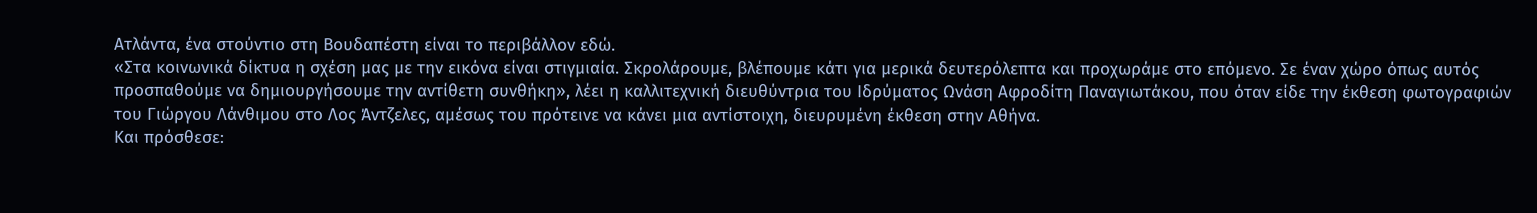Ατλάντα, ένα στούντιο στη Βουδαπέστη είναι το περιβάλλον εδώ.
«Στα κοινωνικά δίκτυα η σχέση μας με την εικόνα είναι στιγμιαία. Σκρολάρουμε, βλέπουμε κάτι για μερικά δευτερόλεπτα και προχωράμε στο επόμενο. Σε έναν χώρο όπως αυτός προσπαθούμε να δημιουργήσουμε την αντίθετη συνθήκη», λέει η καλλιτεχνική διευθύντρια του Ιδρύματος Ωνάση Αφροδίτη Παναγιωτάκου, που όταν είδε την έκθεση φωτογραφιών του Γιώργου Λάνθιμου στο Λος Άντζελες, αμέσως του πρότεινε να κάνει μια αντίστοιχη, διευρυμένη έκθεση στην Αθήνα.
Και πρόσθεσε: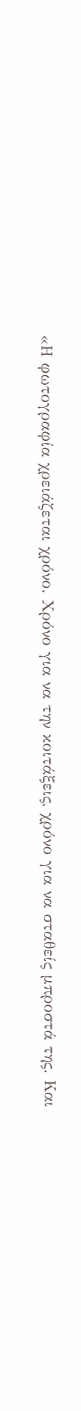«Η φωτογραφία χρειάζεται χρόνο. Χρόνο για να την κοιτάξεις, χρόνο για να σταθείς μπροστά της. Και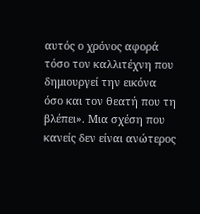αυτός ο χρόνος αφορά τόσο τον καλλιτέχνη που δημιουργεί την εικόνα όσο και τον θεατή που τη βλέπει». Μια σχέση που κανείς δεν είναι ανώτερος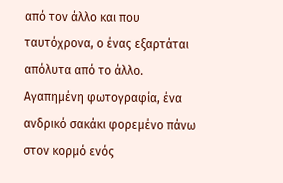από τον άλλο και που ταυτόχρονα, ο ένας εξαρτάται απόλυτα από το άλλο.
Αγαπημένη φωτογραφία, ένα ανδρικό σακάκι φορεμένο πάνω στον κορμό ενός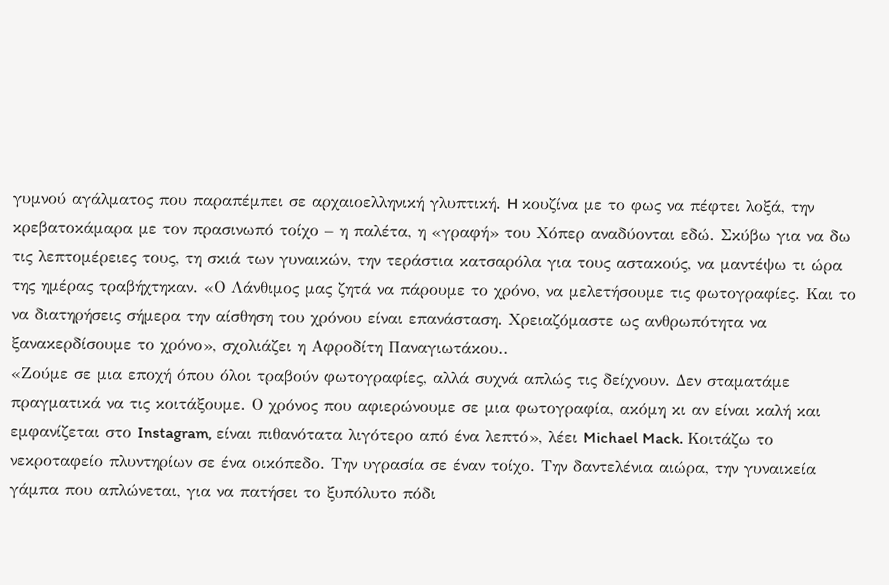γυμνού αγάλματος που παραπέμπει σε αρχαιοελληνική γλυπτική. H κουζίνα με το φως να πέφτει λοξά, την κρεβατοκάμαρα με τον πρασινωπό τοίχο – η παλέτα, η «γραφή» του Χόπερ αναδύονται εδώ. Σκύβω για να δω τις λεπτομέρειες τους, τη σκιά των γυναικών, την τεράστια κατσαρόλα για τους αστακούς, να μαντέψω τι ώρα της ημέρας τραβήχτηκαν. «Ο Λάνθιμος μας ζητά να πάρουμε το χρόνο, να μελετήσουμε τις φωτογραφίες. Και το να διατηρήσεις σήμερα την αίσθηση του χρόνου είναι επανάσταση. Χρειαζόμαστε ως ανθρωπότητα να ξανακερδίσουμε το χρόνο», σχολιάζει η Αφροδίτη Παναγιωτάκου..
«Ζούμε σε μια εποχή όπου όλοι τραβούν φωτογραφίες, αλλά συχνά απλώς τις δείχνουν. Δεν σταματάμε πραγματικά να τις κοιτάξουμε. Ο χρόνος που αφιερώνουμε σε μια φωτογραφία, ακόμη κι αν είναι καλή και εμφανίζεται στο Instagram, είναι πιθανότατα λιγότερο από ένα λεπτό», λέει Michael Mack. Κοιτάζω το νεκροταφείο πλυντηρίων σε ένα οικόπεδο. Την υγρασία σε έναν τοίχο. Την δαντελένια αιώρα, την γυναικεία γάμπα που απλώνεται, για να πατήσει το ξυπόλυτο πόδι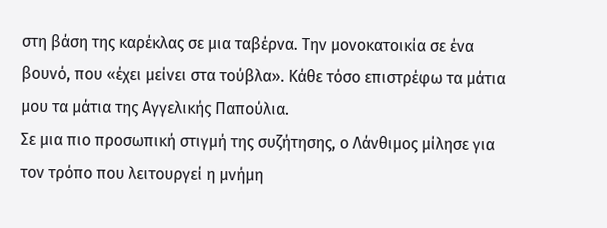στη βάση της καρέκλας σε μια ταβέρνα. Την μονοκατοικία σε ένα βουνό, που «έχει μείνει στα τούβλα». Κάθε τόσο επιστρέφω τα μάτια μου τα μάτια της Αγγελικής Παπούλια.
Σε μια πιο προσωπική στιγμή της συζήτησης, ο Λάνθιμος μίλησε για τον τρόπο που λειτουργεί η μνήμη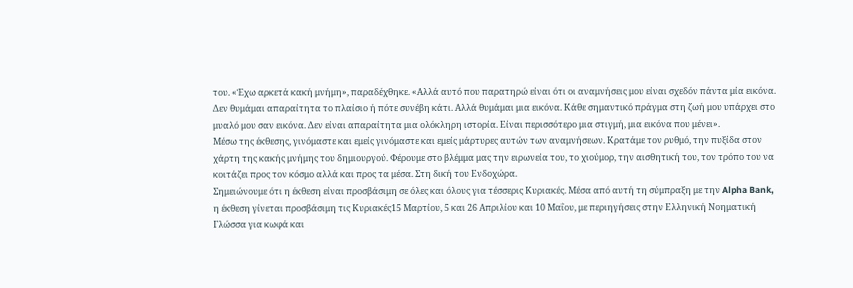του. «Έχω αρκετά κακή μνήμη», παραδέχθηκε. «Αλλά αυτό που παρατηρώ είναι ότι οι αναμνήσεις μου είναι σχεδόν πάντα μία εικόνα. Δεν θυμάμαι απαραίτητα το πλαίσιο ή πότε συνέβη κάτι. Αλλά θυμάμαι μια εικόνα. Κάθε σημαντικό πράγμα στη ζωή μου υπάρχει στο μυαλό μου σαν εικόνα. Δεν είναι απαραίτητα μια ολόκληρη ιστορία. Είναι περισσότερο μια στιγμή, μια εικόνα που μένει».
Mέσω της έκθεσης, γινόμαστε και εμείς γινόμαστε και εμείς μάρτυρες αυτών των αναμνήσεων. Κρατάμε τον ρυθμό, την πυξίδα στον χάρτη της κακής μνήμης του δημιουργού. Φέρουμε στο βλέμμα μας την ειρωνεία του, το χιούμορ, την αισθητική του, τον τρόπο του να κοιτάζει προς τον κόσμο αλλά και προς τα μέσα. Στη δική του Ενδοχώρα.
Σημειώνουμε ότι η έκθεση είναι προσβάσιμη σε όλες και όλους για τέσσερις Κυριακές. Μέσα από αυτή τη σύμπραξη με την Alpha Bank, η έκθεση γίνεται προσβάσιμη τις Κυριακές15 Μαρτίου, 5 και 26 Απριλίου και 10 Μαΐου, με περιηγήσεις στην Ελληνική Νοηματική Γλώσσα για κωφά και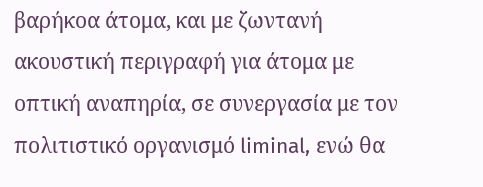βαρήκοα άτομα, και με ζωντανή ακουστική περιγραφή για άτομα με οπτική αναπηρία, σε συνεργασία με τον πολιτιστικό οργανισμό liminal, ενώ θα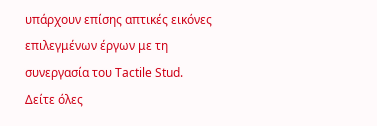υπάρχουν επίσης απτικές εικόνες επιλεγμένων έργων με τη συνεργασία του Tactile Stud.
Δείτε όλες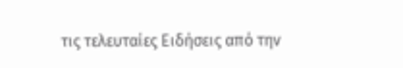τις τελευταίες Ειδήσεις από την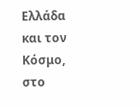Ελλάδα και τον Κόσμο, στο